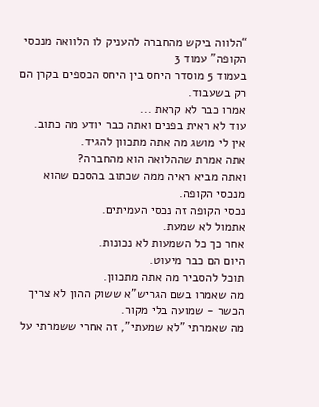“הלווה ביקש מהחברה להעניק לו הלוואה מנכסי הקופה” עמוד 3
בעמוד 5 מוסדר היחס בין היחס הכספים בקרן הם רק בשעבוד.
אמרו כבר לא קראת ...
עוד לא ראית בפנים ואתה כבר יודע מה כתוב.
אין לי מושג מה אתה מתכוון להגיד.
אתה אמרת שההלואה הוא מהחברה?
ואתה מביא ראיה ממה שכתוב בהסכם שהוא מנכסי הקופה.
נכסי הקופה זה נכסי העמיתים.
אתמול לא שמעת.
אחר כך כל השמעות לא נכונות.
היום הם כבר מיעוט.
תוכל להסביר מה אתה מתכוון.
מה שאמרו בשם הגריש"א ששוק ההון לא צריך הכשר - שמועה בלי מקור.
מה שאמרתי "לא שמעתי", זה אחרי ששמרתי על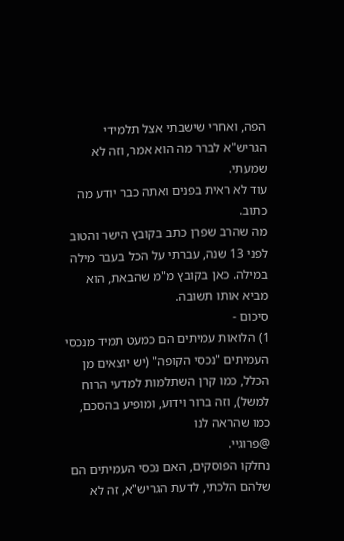הפה, ואחרי שישבתי אצל תלמידי הגריש"א לברר מה הוא אמר, וזה לא שמעתי.
עוד לא ראית בפנים ואתה כבר יודע מה כתוב.
מה שהרב שפרן כתב בקובץ הישר והטוב לפני 13 שנה, עברתי על הכל בעבר מילה במילה. כאן בקובץ מ"מ שהבאת, הוא מביא אותו תשובה.
סיכום -
1) הלואות עמיתים הם כמעט תמיד מנכסי העמיתים "נכסי הקופה" (יש יוצאים מן הכלל, כמו קרן השתלמות למדעי הרוח למשל), וזה ברור וידוע, ומופיע בהסכם, כמו שהראה לנו
@פרוגיי.
נחלקו הפוסקים, האם נכסי העמיתים הם שלהם הלכתי, לדעת הגריש"א, זה לא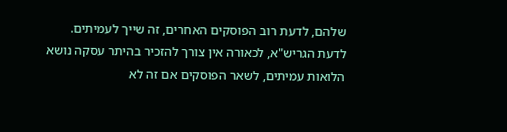שלהם, לדעת רוב הפוסקים האחרים, זה שייך לעמיתים.
לדעת הגריש"א, לכאורה אין צורך להזכיר בהיתר עסקה נושא הלואות עמיתים, לשאר הפוסקים אם זה לא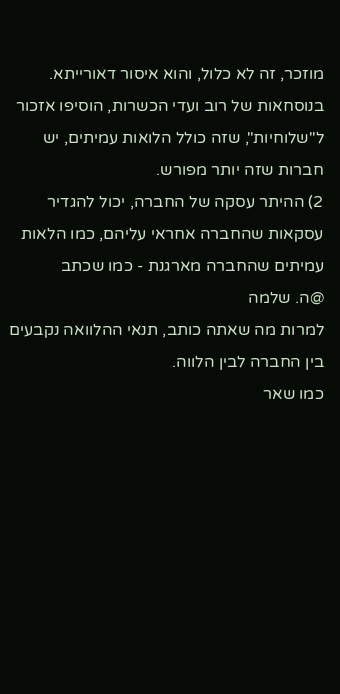מוזכר, זה לא כלול, והוא איסור דאורייתא.
בנוסחאות של רוב ועדי הכשרות, הוסיפו אזכור ל"שלוחיות", שזה כולל הלואות עמיתים, יש חברות שזה יותר מפורש.
2) ההיתר עסקה של החברה, יכול להגדיר עסקאות שהחברה אחראי עליהם, כמו הלאות עמיתים שהחברה מארגנת - כמו שכתב
@ה. שלמה
למרות מה שאתה כותב, תנאי ההלוואה נקבעים בין החברה לבין הלווה.
כמו שאר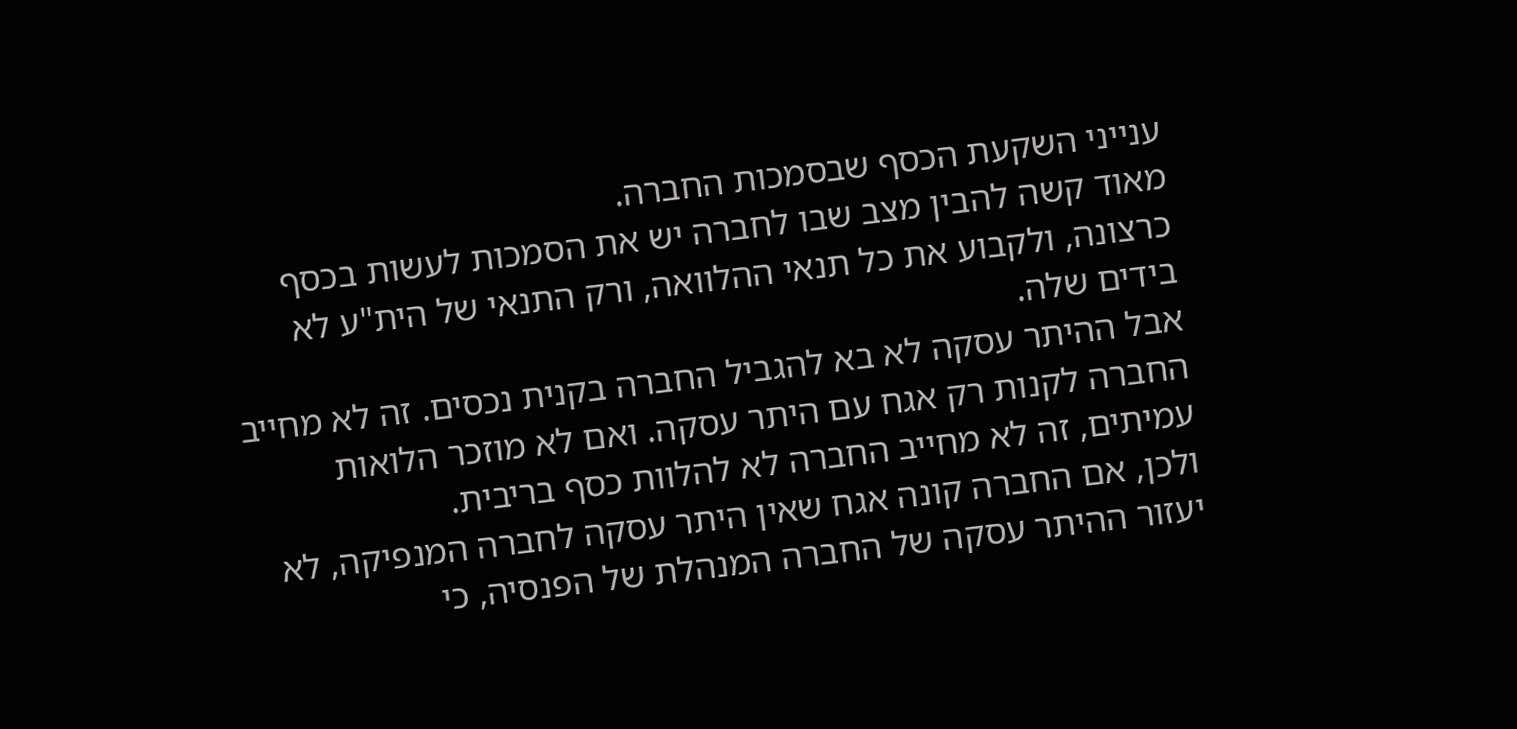ענייני השקעת הכסף שבסמכות החברה.
מאוד קשה להבין מצב שבו לחברה יש את הסמכות לעשות בכסף כרצונה, ולקבוע את כל תנאי ההלוואה, ורק התנאי של הית"ע לא בידים שלה.
אבל ההיתר עסקה לא בא להגביל החברה בקנית נכסים. זה לא מחייב החברה לקנות רק אגח עם היתר עסקה. ואם לא מוזכר הלואות עמיתים, זה לא מחייב החברה לא להלוות כסף בריבית.
ולכן, אם החברה קונה אגח שאין היתר עסקה לחברה המנפיקה, לא יעזור ההיתר עסקה של החברה המנהלת של הפנסיה, כי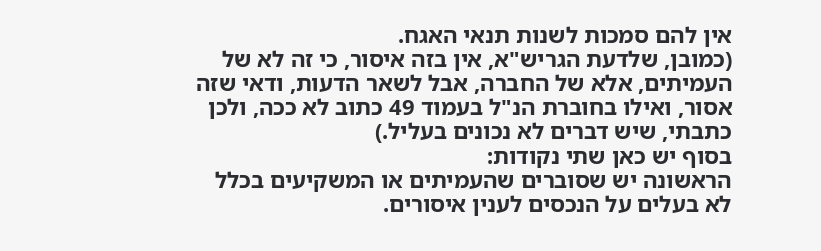אין להם סמכות לשנות תנאי האגח.
(כמובן, שלדעת הגריש"א, אין בזה איסור, כי זה לא של העמיתים, אלא של החברה, אבל לשאר הדעות, ודאי שזה אסור, ואילו בחוברת הנ"ל בעמוד 49 כתוב לא ככה, ולכן כתבתי, שיש דברים לא נכונים בעליל.)
בסוף יש כאן שתי נקודות:
הראשונה יש שסוברים שהעמיתים או המשקיעים בכלל לא בעלים על הנכסים לענין איסורים.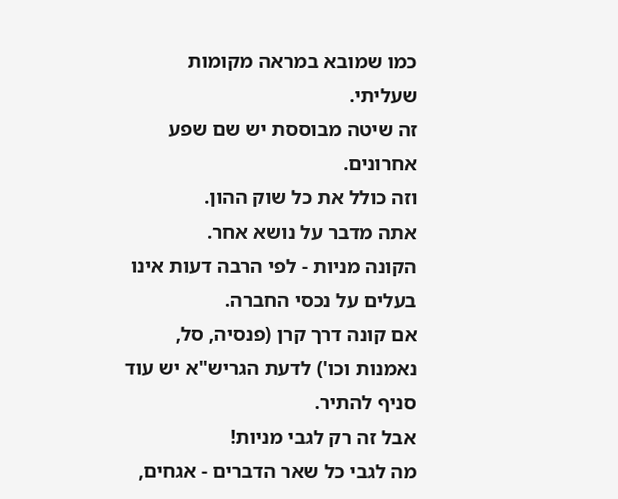כמו שמובא במראה מקומות שעליתי.
זה שיטה מבוססת יש שם שפע אחרונים.
וזה כולל את כל שוק ההון.
אתה מדבר על נושא אחר.
הקונה מניות - לפי הרבה דעות אינו בעלים על נכסי החברה.
אם קונה דרך קרן (פנסיה, סל, נאמנות וכו') לדעת הגריש"א יש עוד סניף להתיר.
אבל זה רק לגבי מניות!
מה לגבי כל שאר הדברים - אגחים,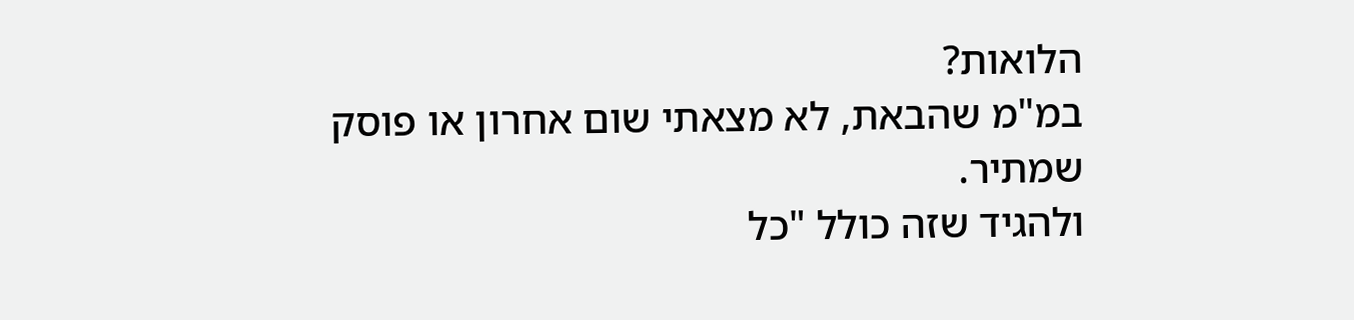הלואות?
במ"מ שהבאת, לא מצאתי שום אחרון או פוסק שמתיר.
ולהגיד שזה כולל "כל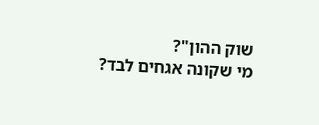שוק ההון"?
מי שקונה אגחים לבד?